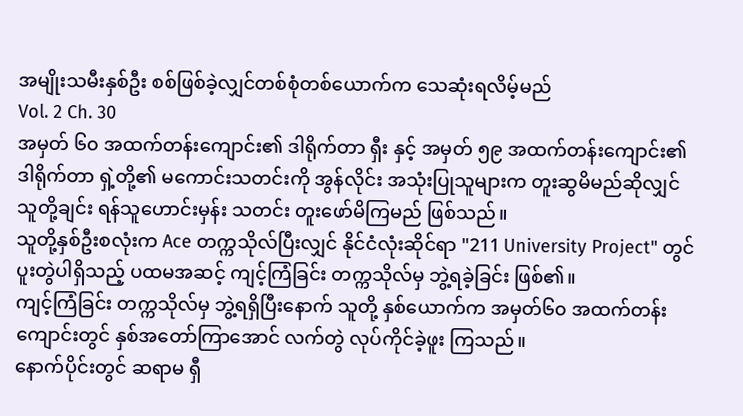အမျိုးသမီးနှစ်ဦး စစ်ဖြစ်ခဲ့လျှင်တစ်စုံတစ်ယောက်က သေဆုံးရလိမ့်မည်
Vol. 2 Ch. 30
အမှတ် ၆၀ အထက်တန်းကျောင်း၏ ဒါရိုက်တာ ရှီး နှင့် အမှတ် ၅၉ အထက်တန်းကျောင်း၏ ဒါရိုက်တာ ရှဲ့တို့၏ မကောင်းသတင်းကို အွန်လိုင်း အသုံးပြုသူများက တူးဆွမိမည်ဆိုလျှင် သူတို့ချင်း ရန်သူဟောင်းမှန်း သတင်း တူးဖော်မိကြမည် ဖြစ်သည်။
သူတို့နှစ်ဦးစလုံးက Ace တက္ကသိုလ်ပြီးလျှင် နိုင်ငံလုံးဆိုင်ရာ "211 University Project" တွင် ပူးတွဲပါရှိသည့် ပထမအဆင့် ကျင့်ကြံခြင်း တက္ကသိုလ်မှ ဘွဲ့ရခဲ့ခြင်း ဖြစ်၏။
ကျင့်ကြံခြင်း တက္ကသိုလ်မှ ဘွဲ့ရရှိပြီးနောက် သူတို့ နှစ်ယောက်က အမှတ်၆၀ အထက်တန်းကျောင်းတွင် နှစ်အတော်ကြာအောင် လက်တွဲ လုပ်ကိုင်ခဲ့ဖူး ကြသည်။
နောက်ပိုင်းတွင် ဆရာမ ရှီ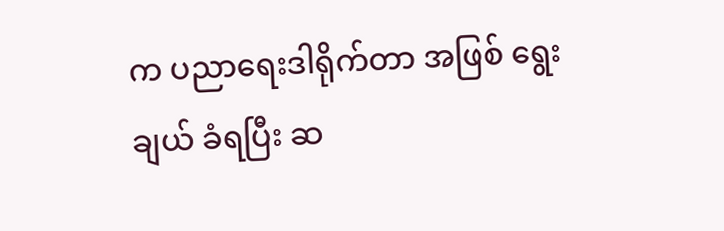က ပညာရေးဒါရိုက်တာ အဖြစ် ရွေးချယ် ခံရပြီး ဆ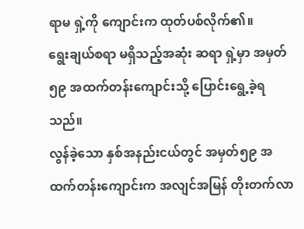ရာမ ရှဲ့ကို ကျောင်းက ထုတ်ပစ်လိုက်၏။
ရွေးချယ်စရာ မရှိသည့်အဆုံး ဆရာ ရှဲ့မှာ အမှတ်၅၉ အထက်တန်းကျောင်းသို့ ပြောင်းရွေ့ခဲ့ရသည်။
လွန်ခဲ့သော နှစ်အနည်းငယ်တွင် အမှတ်၅၉ အထက်တန်းကျောင်းက အလျင်အမြန် တိုးတက်လာ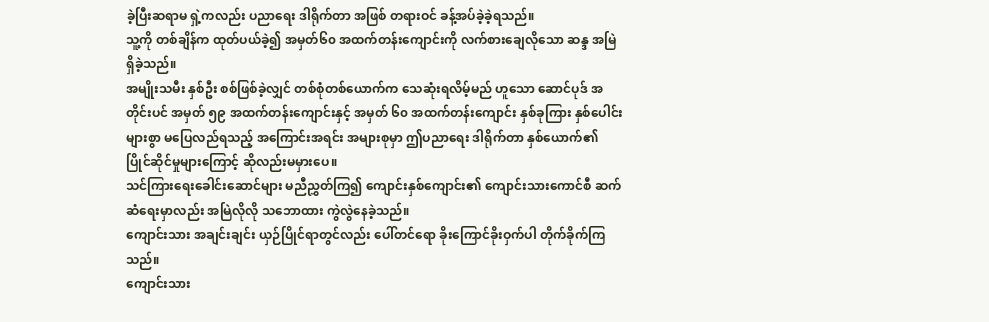ခဲ့ပြီးဆရာမ ရှဲ့ကလည်း ပညာရေး ဒါရိုက်တာ အဖြစ် တရားဝင် ခန့်အပ်ခဲ့ခဲ့ရသည်။
သူ့ကို တစ်ချိန်က ထုတ်ပယ်ခဲ့၍ အမှတ်၆၀ အထက်တန်းကျောင်းကို လက်စားချေလိုသော ဆန္ဒ အမြဲရှိခဲ့သည်။
အမျိုးသမီး နှစ်ဦး စစ်ဖြစ်ခဲ့လျှင် တစ်စုံတစ်ယောက်က သေဆုံးရလိမ့်မည် ဟူသော ဆောင်ပုဒ် အတိုင်းပင် အမှတ် ၅၉ အထက်တန်းကျောင်းနှင့် အမှတ် ၆၀ အထက်တန်းကျောင်း နှစ်ခုကြား နှစ်ပေါင်းများစွာ မပြေလည်ရသည့် အကြောင်းအရင်း အများစုမှာ ဤပညာရေး ဒါရိုက်တာ နှစ်ယောက်၏ ပြိုင်ဆိုင်မှုများကြောင့် ဆိုလည်းမမှားပေ။
သင်ကြားရေးခေါင်းဆောင်များ မညီညွှတ်ကြ၍ ကျောင်းနှစ်ကျောင်း၏ ကျောင်းသားကောင်စီ ဆက်ဆံရေးမှာလည်း အမြဲလိုလို သဘောထား ကွဲလွဲနေခဲ့သည်။
ကျောင်းသား အချင်းချင်း ယှဉ်ပြိုင်ရာတွင်လည်း ပေါ်တင်ရော ခိုးကြောင်ခိုးဝှက်ပါ တိုက်ခိုက်ကြသည်။
ကျောင်းသား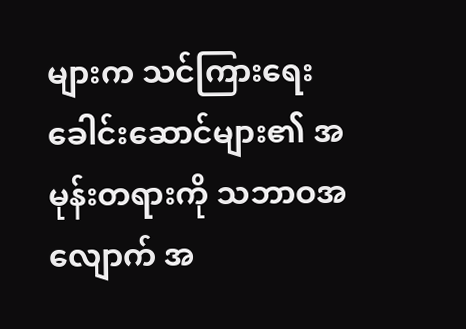များက သင်ကြားရေး ခေါင်းဆောင်များ၏ အမုန်းတရားကို သဘာဝအလျောက် အ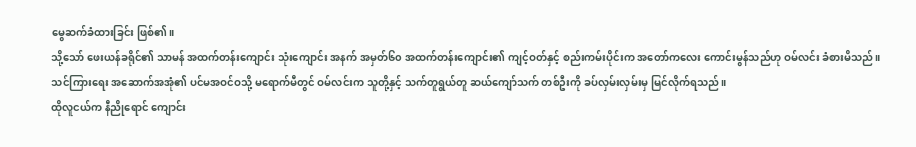မွေဆက်ခံထားခြင်း ဖြစ်၏။
သို့သော် ဖေးယန်ခရိုင်၏ သာမန် အထက်တန်းကျောင်း သုံးကျောင်း အနက် အမှတ်၆၀ အထက်တန်းကျောင်း၏ ကျင့်ဝတ်နှင့် စည်းကမ်းပိုင်းက အတော်ကလေး ကောင်းမွန်သည်ဟု ဝမ်လင်း ခံစားမိသည်။
သင်ကြားရေး အဆောက်အအုံ၏ ပင်မအဝင်ဝသို့ မရောက်မီတွင် ဝမ်လင်းက သူတို့နှင့် သက်တူရွယ်တူ ဆယ်ကျော်သက် တစ်ဦးကို ခပ်လှမ်းလှမ်းမှ မြင်လိုက်ရသည်။
ထိုလူငယ်က နီညိုရောင် ကျောင်း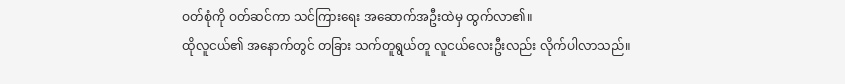ဝတ်စုံကို ဝတ်ဆင်ကာ သင်ကြားရေး အဆောက်အဦးထဲမှ ထွက်လာ၏။
ထိုလူငယ်၏ အနောက်တွင် တခြား သက်တူရွယ်တူ လူငယ်လေးဦးလည်း လိုက်ပါလာသည်။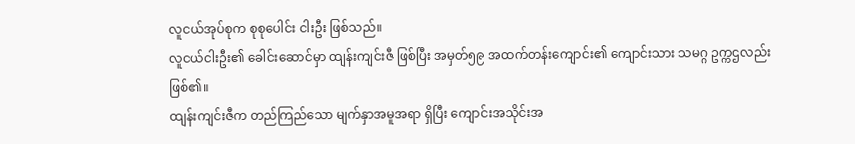လူငယ်အုပ်စုက စုစုပေါင်း ငါးဦး ဖြစ်သည်။
လူငယ်ငါးဦး၏ ခေါင်းဆောင်မှာ ထျန်းကျင်းဇီ ဖြစ်ပြီး အမှတ်၅၉ အထက်တန်းကျောင်း၏ ကျောင်းသား သမဂ္ဂ ဥက္ကဌလည်း ဖြစ်၏။
ထျန်းကျင်းဇီက တည်ကြည်သော မျက်နှာအမူအရာ ရှိပြီး ကျောင်းအသိုင်းအ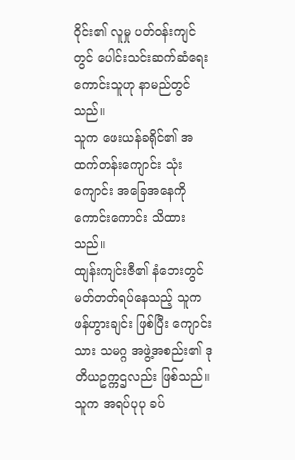ဝိုင်း၏ လူမှု ပတ်ဝန်းကျင်တွင် ပေါင်းသင်းဆက်ဆံရေး ကောင်းသူဟု နာမည်တွင်သည်။
သူက ဖေးယန်ခရိုင်၏ အထက်တန်းကျောင်း သုံးကျောင်း အခြေအနေကို ကောင်းကောင်း သိထားသည်။
ထျန်းကျင်းဇီ၏ နံဘေးတွင် မတ်တတ်ရပ်နေသည့် သူက ဖန်ဟွားချင်း ဖြစ်ပြီး ကျောင်းသား သမဂ္ဂ အဖွဲ့အစည်း၏ ဒုတိယဥက္ကဌလည်း ဖြစ်သည်။
သူက အရပ်ပုပု ခပ်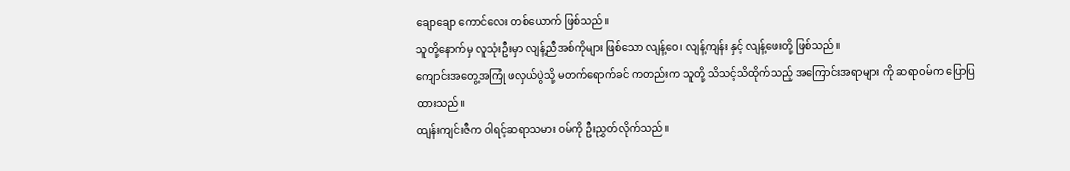ချောချော ကောင်လေး တစ်ယောက် ဖြစ်သည်။
သူတို့နောက်မှ လူသုံးဦးမှာ လျန့်ညီအစ်ကိုများ ဖြစ်သော လျန့်ဝေ၊ လျန့်ကျန်း နှင့် လျန့်ဖေးတို့ ဖြစ်သည်။
ကျောင်းအတွေ့အကြုံ ဖလှယ်ပွဲသို့ မတက်ရောက်ခင် ကတည်းက သူတို့ သိသင့်သိထိုက်သည့် အကြောင်းအရာများ ကို ဆရာဝမ်က ပြောပြထားသည်။
ထျန်းကျင်းဇီက ဝါရင့်ဆရာသမား ဝမ်ကို ဦးညွှတ်လိုက်သည်။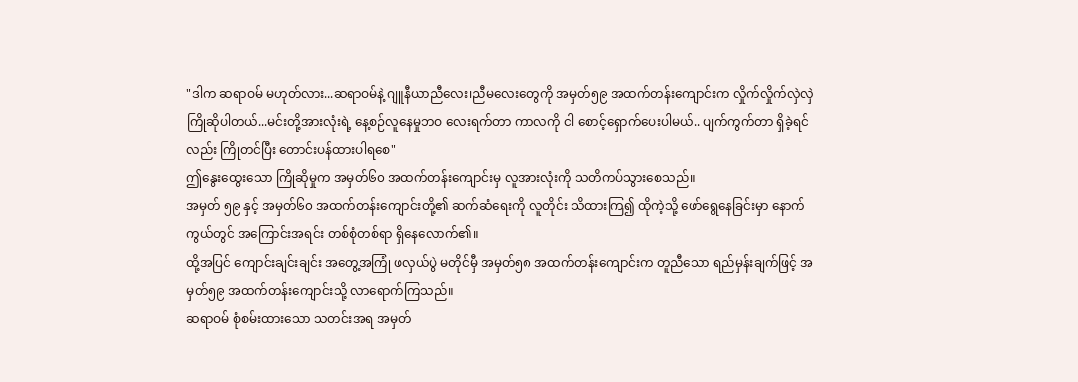"ဒါက ဆရာဝမ် မဟုတ်လား...ဆရာဝမ်နဲ့ ဂျူနီယာညီလေး၊ညီမလေးတွေကို အမှတ်၅၉ အထက်တန်းကျောင်းက လှိုက်လှိုက်လှဲလှဲ ကြိုဆိုပါတယ်...မင်းတို့အားလုံးရဲ့ နေ့စဉ်လူနေမှုဘဝ လေးရက်တာ ကာလကို ငါ စောင့်ရှောက်ပေးပါမယ်.. ပျက်ကွက်တာ ရှိခဲ့ရင်လည်း ကြိုတင်ပြီး တောင်းပန်ထားပါရစေ"
ဤနွေးထွေးသော ကြိုဆိုမှုက အမှတ်၆၀ အထက်တန်းကျောင်းမှ လူအားလုံးကို သတိကပ်သွားစေသည်။
အမှတ် ၅၉ နှင့် အမှတ်၆၀ အထက်တန်းကျောင်းတို့၏ ဆက်ဆံရေးကို လူတိုင်း သိထားကြ၍ ထိုကဲ့သို့ ဖော်ရွေနေခြင်းမှာ နောက်ကွယ်တွင် အကြောင်းအရင်း တစ်စုံတစ်ရာ ရှိနေလောက်၏။
ထို့အပြင် ကျောင်းချင်းချင်း အတွေ့အကြုံ ဖလှယ်ပွဲ မတိုင်မှီ အမှတ်၅၈ အထက်တန်းကျောင်းက တူညီသော ရည်မှန်းချက်ဖြင့် အမှတ်၅၉ အထက်တန်းကျောင်းသို့ လာရောက်ကြသည်။
ဆရာဝမ် စုံစမ်းထားသော သတင်းအရ အမှတ်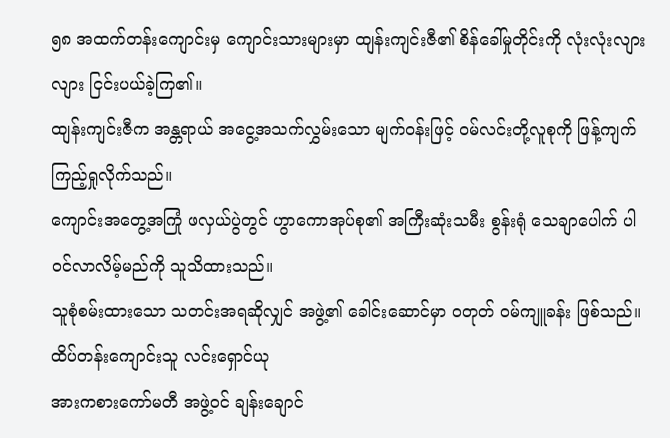၅၈ အထက်တန်းကျောင်းမှ ကျောင်းသားများမှာ ထျန်းကျင်းဇီ၏ စိန်ခေါ်မှုတိုင်းကို လုံးလုံးလျားလျား ငြင်းပယ်ခဲ့ကြ၏။
ထျန်းကျင်းဇီက အန္တရာယ် အငွေ့အသက်လွှမ်းသော မျက်ဝန်းဖြင့် ဝမ်လင်းတို့လူစုကို ဖြန့်ကျက် ကြည့်ရှုလိုက်သည်။
ကျောင်းအတွေ့အကြုံ ဖလှယ်ပွဲတွင် ဟွာကောအုပ်စု၏ အကြီးဆုံးသမီး စွန်းရုံ သေချာပေါက် ပါဝင်လာလိမ့်မည်ကို သူသိထားသည်။
သူစုံစမ်းထားသော သတင်းအရဆိုလျှင် အဖွဲ့၏ ခေါင်းဆောင်မှာ ဝတုတ် ဝမ်ကျူခန်း ဖြစ်သည်။
ထိပ်တန်းကျောင်းသူ လင်းရှောင်ယု
အားကစားကော်မတီ အဖွဲ့ဝင် ချန်းချောင်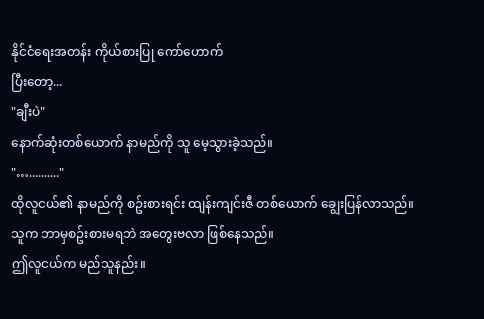နိုင်ငံရေးအတန်း ကိုယ်စားပြု ကော်ဟောက်
ပြီးတော့...
"ချီးပဲ"
နောက်ဆုံးတစ်ယောက် နာမည်ကို သူ မေ့သွားခဲ့သည်။
"….........."
ထိုလူငယ်၏ နာမည်ကို စဥ်းစားရင်း ထျန်းကျင်းဇီ တစ်ယောက် ချွေးပြန်လာသည်။
သူက ဘာမှစဥ်းစားမရဘဲ အတွေးဗလာ ဖြစ်နေသည်။
ဤလူငယ်က မည်သူနည်း။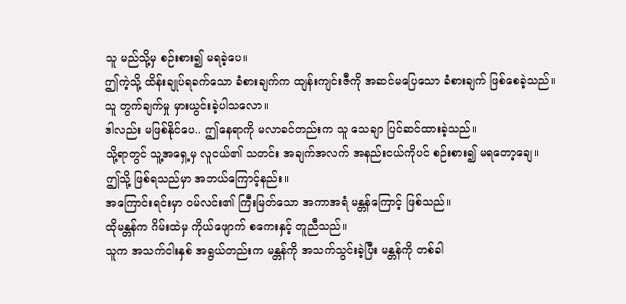သူ မည်သို့မှ စဉ်းစား၍ မရခဲ့ပေ။
ဤကဲ့သို့ ထိန်းချုပ်ရခက်သော ခံစားချက်က ထျန်းကျင်းဇီကို အဆင်မပြေသော ခံစားချက် ဖြစ်စေခဲ့သည်။
သူ တွက်ချက်မှု မှားယွင်းခဲ့ပါသလော။
ဒါလည်း မဖြစ်နိုင်ပေ.. ဤနေရာကို မလာခင်တည်းက သူ သေချာ ပြင်ဆင်ထားခဲ့သည်။
သို့ရာတွင် သူ့အရှေ့မှ လူငယ်၏ သတင်း အချက်အလက် အနည်းငယ်ကိုပင် စဉ်းစား၍ မရတော့ချေ။
ဤသို့ ဖြစ်ရသည်မှာ အဘယ်ကြောင့်နည်း။
အကြောင်းရင်းမှာ ဝမ်လင်း၏ ကြီးမြတ်သော အကာအရံ မန္တန်ကြောင့် ဖြစ်သည်။
ထိုမန္တန်က ဂိမ်းထဲမှ ကိုယ်ဖျောက် စကေးနှင့် တူညီသည်။
သူက အသက်ငါးနှစ် အရွယ်တည်းက မန္တန်ကို အသက်သွင်းခဲ့ပြီး မန္တန်ကို တစ်ခါ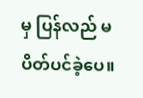မှ ပြန်လည် မပိတ်ပင်ခဲ့ပေ။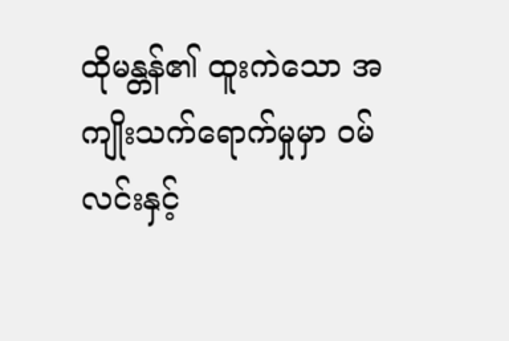ထိုမန္တန်၏ ထူးကဲသော အကျိုးသက်ရောက်မှုမှာ ဝမ်လင်းနှင့်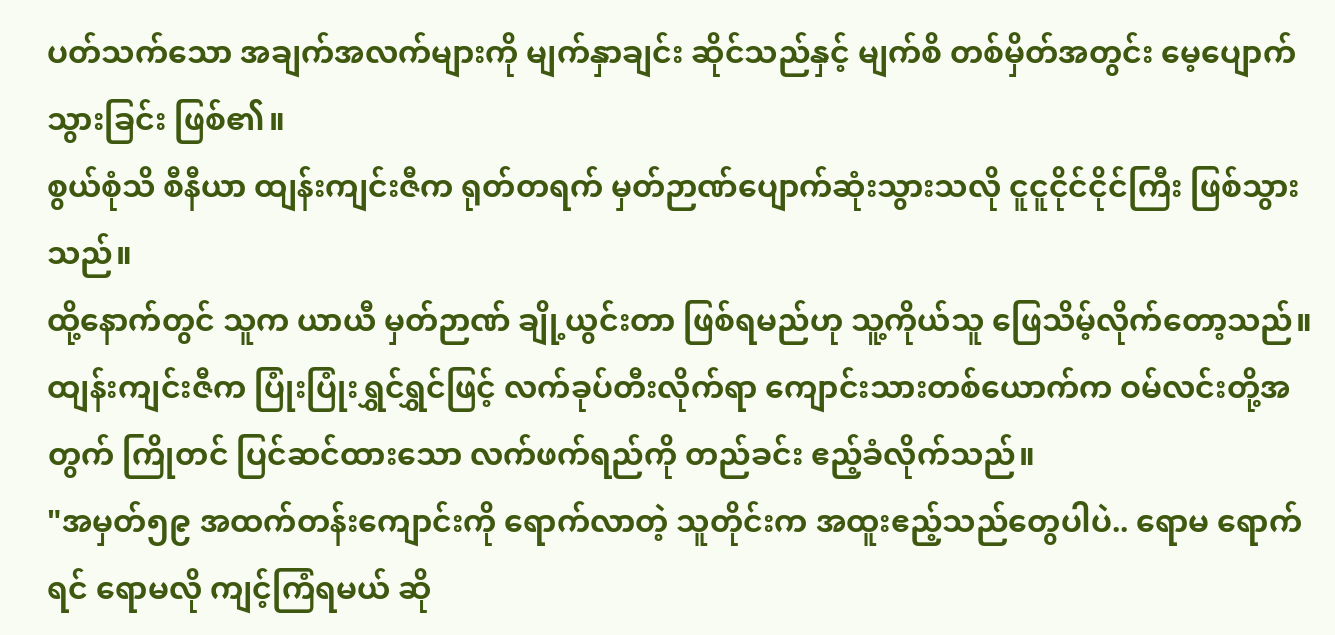ပတ်သက်သော အချက်အလက်များကို မျက်နှာချင်း ဆိုင်သည်နှင့် မျက်စိ တစ်မှိတ်အတွင်း မေ့ပျောက်သွားခြင်း ဖြစ်၏။
စွယ်စုံသိ စီနီယာ ထျန်းကျင်းဇီက ရုတ်တရက် မှတ်ဉာဏ်ပျောက်ဆုံးသွားသလို ငူငူငိုင်ငိုင်ကြီး ဖြစ်သွားသည်။
ထို့နောက်တွင် သူက ယာယီ မှတ်ဉာဏ် ချို့ယွင်းတာ ဖြစ်ရမည်ဟု သူ့ကိုယ်သူ ဖြေသိမ့်လိုက်တော့သည်။
ထျန်းကျင်းဇီက ပြုံးပြုံးရွှင်ရွှင်ဖြင့် လက်ခုပ်တီးလိုက်ရာ ကျောင်းသားတစ်ယောက်က ဝမ်လင်းတို့အတွက် ကြိုတင် ပြင်ဆင်ထားသော လက်ဖက်ရည်ကို တည်ခင်း ဧည့်ခံလိုက်သည်။
"အမှတ်၅၉ အထက်တန်းကျောင်းကို ရောက်လာတဲ့ သူတိုင်းက အထူးဧည့်သည်တွေပါပဲ.. ရောမ ရောက်ရင် ရောမလို ကျင့်ကြံရမယ် ဆို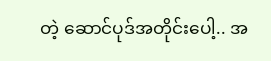တဲ့ ဆောင်ပုဒ်အတိုင်းပေါ့.. အ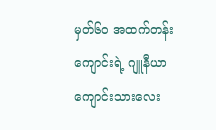မှတ်၆၀ အထက်တန်းကျောင်းရဲ့ ဂျူနီယာ ကျောင်းသားလေး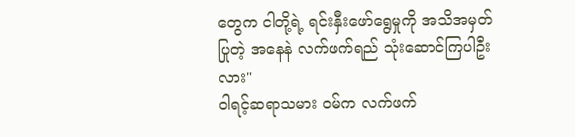တွေက ငါတို့ရဲ့ ရင်းနှီးဖော်ရွေမှုကို အသိအမှတ်ပြုတဲ့ အနေနဲ လက်ဖက်ရည် သုံးဆောင်ကြပါဦးလား"
ဝါရင့်ဆရာသမား ဝမ်က လက်ဖက်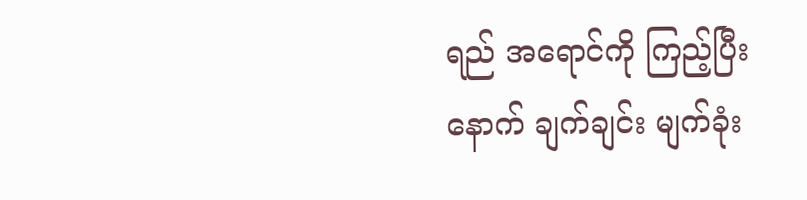ရည် အရောင်ကို ကြည့်ပြီးနောက် ချက်ချင်း မျက်ခုံး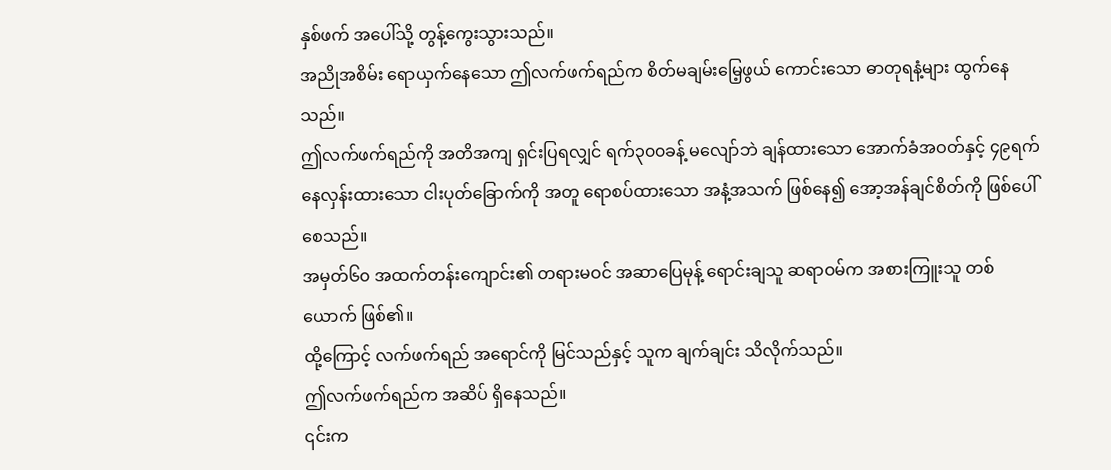နှစ်ဖက် အပေါ်သို့ တွန့်ကွေးသွားသည်။
အညိုအစိမ်း ရောယှက်နေသော ဤလက်ဖက်ရည်က စိတ်မချမ်းမြေ့ဖွယ် ကောင်းသော ဓာတုရနံ့များ ထွက်နေသည်။
ဤလက်ဖက်ရည်ကို အတိအကျ ရှင်းပြရလျှင် ရက်၃၀၀ခန့် မလျော်ဘဲ ချန်ထားသော အောက်ခံအဝတ်နှင့် ၄၉ရက် နေလှန်းထားသော ငါးပုတ်ခြောက်ကို အတူ ရောစပ်ထားသော အနံ့အသက် ဖြစ်နေ၍ အော့အန်ချင်စိတ်ကို ဖြစ်ပေါ်စေသည်။
အမှတ်၆၀ အထက်တန်းကျောင်း၏ တရားမဝင် အဆာပြေမုန့် ရောင်းချသူ ဆရာဝမ်က အစားကြူးသူ တစ်ယောက် ဖြစ်၏။
ထို့ကြောင့် လက်ဖက်ရည် အရောင်ကို မြင်သည်နှင့် သူက ချက်ချင်း သိလိုက်သည်။
ဤလက်ဖက်ရည်က အဆိပ် ရှိနေသည်။
၎င်းက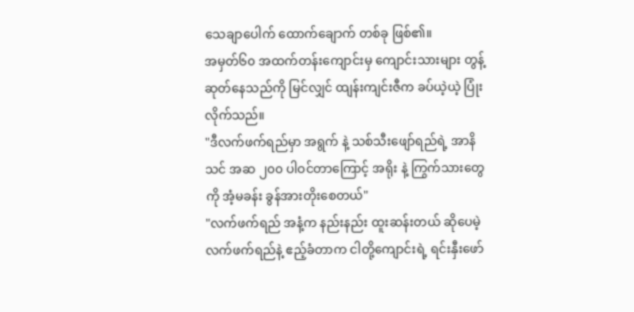သေချာပေါက် ထောက်ချောက် တစ်ခု ဖြစ်၏။
အမှတ်၆၀ အထက်တန်းကျောင်းမှ ကျောင်းသားများ တွန့်ဆုတ်နေသည်ကို မြင်လျှင် ထျန်းကျင်းဇီက ခပ်ယဲ့ယဲ့ ပြုံးလိုက်သည်။
"ဒီလက်ဖက်ရည်မှာ အရွက် နဲ့ သစ်သီးဖျော်ရည်ရဲ့ အာနိသင် အဆ ၂၀၀ ပါဝင်တာကြောင့် အရိုး နဲ့ ကြွက်သားတွေကို အံ့မခန်း ခွန်အားတိုးစေတယ်"
"လက်ဖက်ရည် အနံ့က နည်းနည်း ထူးဆန်းတယ် ဆိုပေမဲ့ လက်ဖက်ရည်နဲ့ ဧည့်ခံတာက ငါတို့ကျောင်းရဲ့ ရင်းနှီးဖော်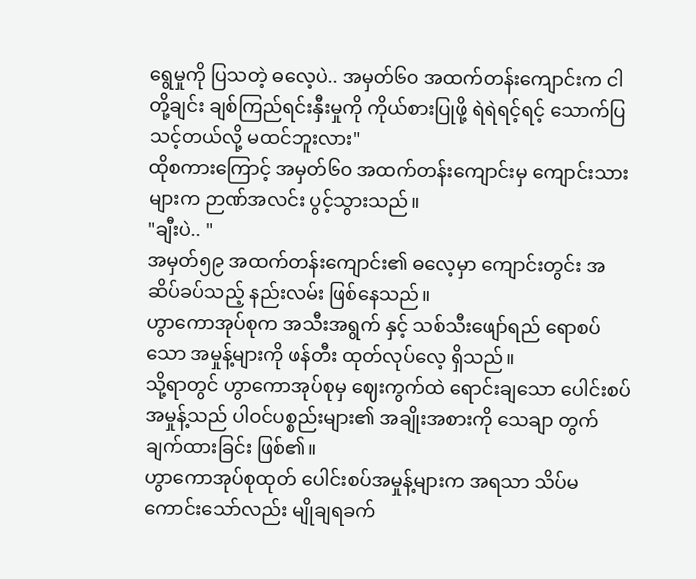ရွေမှုကို ပြသတဲ့ ဓလေ့ပဲ.. အမှတ်၆၀ အထက်တန်းကျောင်းက ငါတို့ချင်း ချစ်ကြည်ရင်းနှီးမှုကို ကိုယ်စားပြုဖို့ ရဲရဲရင့်ရင့် သောက်ပြသင့်တယ်လို့ မထင်ဘူးလား"
ထိုစကားကြောင့် အမှတ်၆၀ အထက်တန်းကျောင်းမှ ကျောင်းသားများက ဉာဏ်အလင်း ပွင့်သွားသည်။
"ချီးပဲ.. "
အမှတ်၅၉ အထက်တန်းကျောင်း၏ ဓလေ့မှာ ကျောင်းတွင်း အဆိပ်ခပ်သည့် နည်းလမ်း ဖြစ်နေသည်။
ဟွာကောအုပ်စုက အသီးအရွက် နှင့် သစ်သီးဖျော်ရည် ရောစပ်သော အမှုန့်များကို ဖန်တီး ထုတ်လုပ်လေ့ ရှိသည်။
သို့ရာတွင် ဟွာကောအုပ်စုမှ ဈေးကွက်ထဲ ရောင်းချသော ပေါင်းစပ်အမှုန့်သည် ပါဝင်ပစ္စည်းများ၏ အချိုးအစားကို သေချာ တွက်ချက်ထားခြင်း ဖြစ်၏။
ဟွာကောအုပ်စုထုတ် ပေါင်းစပ်အမှုန့်များက အရသာ သိပ်မကောင်းသော်လည်း မျိုချရခက်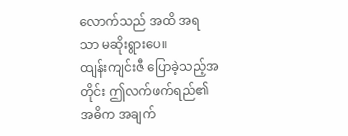လောက်သည် အထိ အရသာ မဆိုးရွားပေ။
ထျန်းကျင်းဇီ ပြောခဲ့သည့်အတိုင်း ဤလက်ဖက်ရည်၏ အဓိက အချက်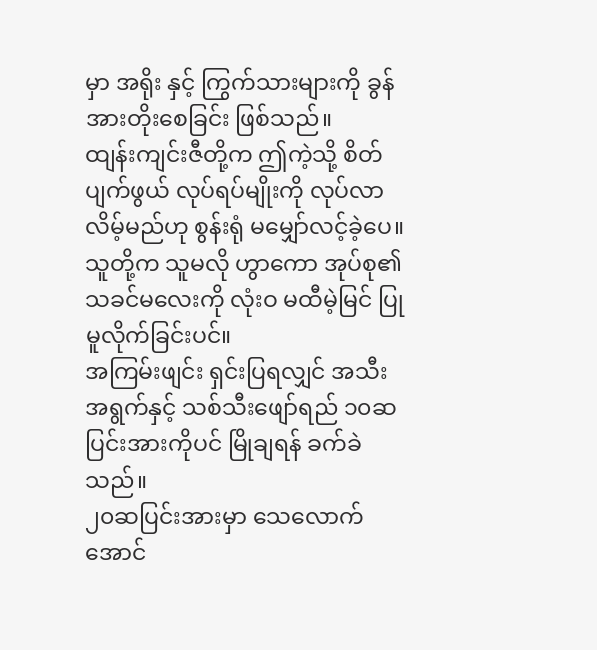မှာ အရိုး နှင့် ကြွက်သားများကို ခွန်အားတိုးစေခြင်း ဖြစ်သည်။
ထျန်းကျင်းဇီတို့က ဤကဲ့သို့ စိတ်ပျက်ဖွယ် လုပ်ရပ်မျိုးကို လုပ်လာလိမ့်မည်ဟု စွန်းရုံ မမျှော်လင့်ခဲ့ပေ။
သူတို့က သူမလို ဟွာကော အုပ်စု၏ သခင်မလေးကို လုံးဝ မထီမဲ့မြင် ပြုမူလိုက်ခြင်းပင်။
အကြမ်းဖျင်း ရှင်းပြရလျှင် အသီးအရွက်နှင့် သစ်သီးဖျော်ရည် ၁၀ဆ ပြင်းအားကိုပင် မြိုချရန် ခက်ခဲသည်။
၂၀ဆပြင်းအားမှာ သေလောက်အောင်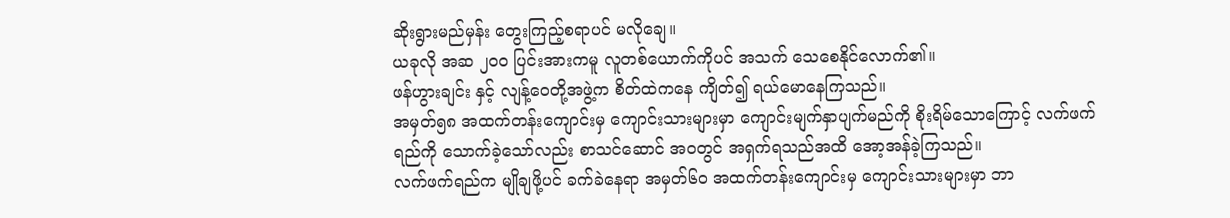ဆိုးရွားမည်မှန်း တွေးကြည့်စရာပင် မလိုချေ။
ယခုလို အဆ ၂၀၀ ပြင်းအားကမူ လူတစ်ယောက်ကိုပင် အသက် သေစေနိုင်လောက်၏။
ဖန်ဟွားချင်း နှင့် လျန့်ဝေတို့အဖွဲ့က စိတ်ထဲကနေ ကျိတ်၍ ရယ်မောနေကြသည်။
အမှတ်၅၈ အထက်တန်းကျောင်းမှ ကျောင်းသားများမှာ ကျောင်းမျက်နှာပျက်မည်ကို စိုးရိမ်သောကြောင့် လက်ဖက်ရည်ကို သောက်ခဲ့သော်လည်း စာသင်ဆောင် အဝတွင် အရှက်ရသည်အထိ အော့အန်ခဲ့ကြသည်။
လက်ဖက်ရည်က မျိုချဖို့ပင် ခက်ခဲနေရာ အမှတ်၆၀ အထက်တန်းကျောင်းမှ ကျောင်းသားများမှာ ဘာ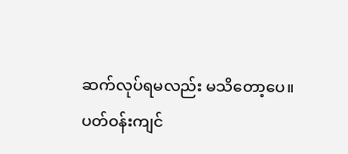ဆက်လုပ်ရမလည်း မသိတော့ပေ။
ပတ်ဝန်းကျင်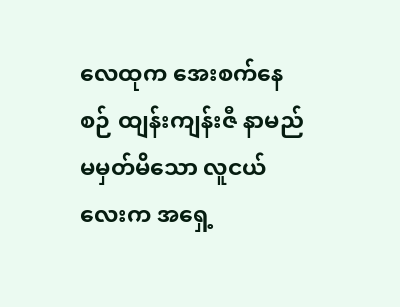လေထုက အေးစက်နေစဉ် ထျန်းကျန်းဇီ နာမည် မမှတ်မိသော လူငယ်လေးက အရှေ့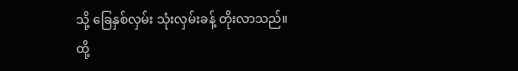သို့ ခြေနှစ်လှမ်း သုံးလှမ်းခန့် တိုးလာသည်။
ထို့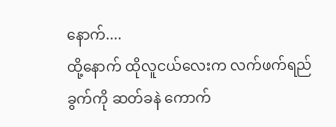နောက်....
ထို့နောက် ထိုလူငယ်လေးက လက်ဖက်ရည်ခွက်ကို ဆတ်ခနဲ ကောက်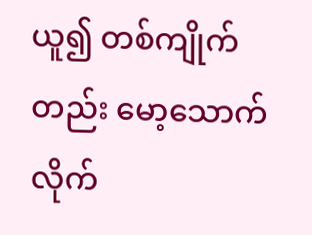ယူ၍ တစ်ကျိုက်တည်း မော့သောက်လိုက်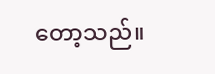တော့သည်။